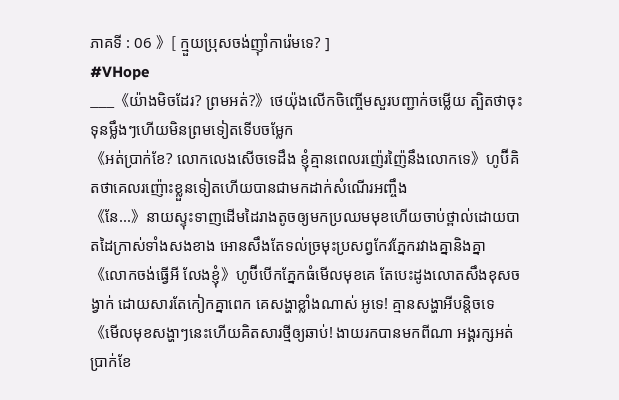ភាគទី : 06 》[ ក្មួយប្រុសចង់ញ៉ាំការ៉េមទេ? ]
#VHope
___《យ៉ាងមិចដែរ? ព្រមអត់?》ថេយ៉ុងលើកចិញ្ចើមសួរបញ្ជាក់ចម្លើយ ត្បិតថាចុះទុនម្លឹងៗហើយមិនព្រមទៀតទើបចម្លែក
《អត់ប្រាក់ខែ? លោកលេងសើចទេដឹង ខ្ញុំគ្មានពេលរញ៉េរញ៉ៃនឹងលោកទេ》ហូប៊ីគិតថាគេលរញ៉ោះខ្លួនទៀតហើយបានជាមកដាក់សំណើរអញ្ចឹង
《នែ...》នាយស្ទុះទាញដើមដៃរាងតូចឲ្យមកប្រឈមមុខហើយចាប់ថ្ពាល់ដោយបាតដៃក្រាស់ទាំងសងខាង អោនសឹងតែទល់ច្រមុះប្រសព្វកែវភ្នែករវាងគ្នានិងគ្នា
《លោកចង់ធ្វើអី លែងខ្ញុំ》ហូប៊ីបើកភ្នែកធំមើលមុខគេ តែបេះដូងលោតសឹងខុសចង្វាក់ ដោយសារតែកៀកគ្នាពេក គេសង្ហាខ្លាំងណាស់ អូទេ! គ្មានសង្ហាអីបន្តិចទេ
《មើលមុខសង្ហាៗនេះហើយគិតសារថ្មីឲ្យឆាប់! ងាយរកបានមកពីណា អង្គរក្សអត់ប្រាក់ខែ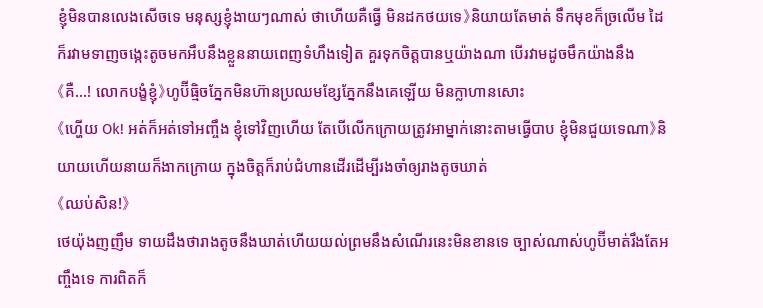ខ្ញុំមិនបានលេងសើចទេ មនុស្សខ្ញុំងាយៗណាស់ ថាហើយគឺធ្វើ មិនដកថយទេ》និយាយតែមាត់ ទឹកមុខក៏ច្រលើម ដៃក៏រវាមទាញចង្កេះតូចមកអឹបនឹងខ្លួននាយពេញទំហឹងទៀត គួរទុកចិត្តបានឬយ៉ាងណា បើរវាមដូចមឹកយ៉ាងនឹង
《គឺ...! លោកបង្ខំខ្ញុំ》ហូប៊ីធ្មិចភ្នែកមិនហ៊ានប្រឈមខ្សែភ្នែកនឹងគេឡើយ មិនក្លាហានសោះ
《ហ្ហើយ Ok! អត់ក៏អត់ទៅអញ្ចឹង ខ្ញុំទៅវិញហើយ តែបើលើកក្រោយត្រូវអាម្នាក់នោះតាមធ្វើបាប ខ្ញុំមិនជួយទេណា》និយាយហើយនាយក៏ងាកក្រោយ ក្នុងចិត្តក៏រាប់ជំហានដើរដើម្បីរងចាំឲ្យរាងតូចឃាត់
《ឈប់សិន!》
ថេយ៉ុងញញឹម ទាយដឹងថារាងតូចនឹងឃាត់ហើយយល់ព្រមនឹងសំណើរនេះមិនខានទេ ច្បាស់ណាស់ហូប៊ីមាត់រឹងតែអញ្ចឹងទេ ការពិតក៏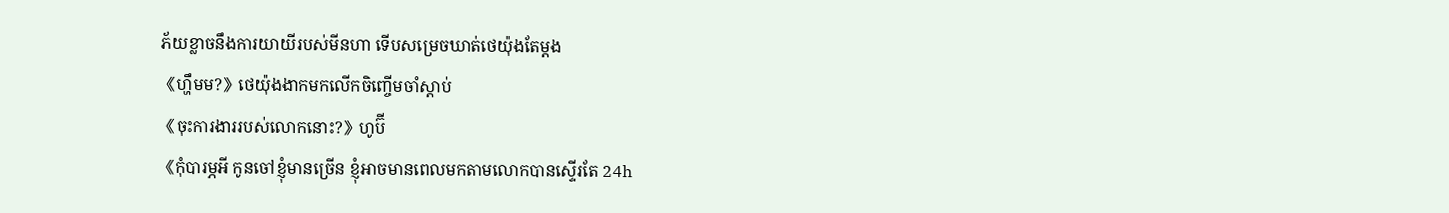ភ័យខ្លាចនឹងការយាយីរបស់មីនហា ទើបសម្រេចឃាត់ថេយ៉ុងតែម្ដង
《ហ្ហឹមម?》ថេយ៉ុងងាកមកលើកចិញ្ចើមចាំស្ដាប់
《ចុះការងាររបស់លោកនោះ?》ហូប៊ី
《កុំបារម្ភអី កូនចៅខ្ញុំមានច្រើន ខ្ញុំអាចមានពេលមកតាមលោកបានស្ទើរតែ 24h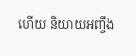ហើយ និយាយអញ្ចឹង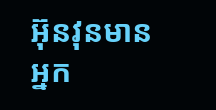អ៊ុនវុនមានអ្នក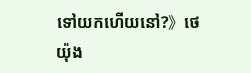ទៅយកហើយនៅ?》ថេយ៉ុង